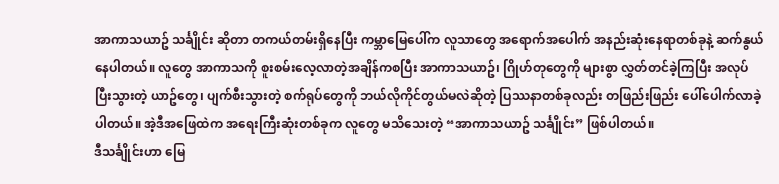အာကာသယာဥ် သင်္ချိုင်း ဆိုတာ တကယ်တမ်းရှိနေပြီး ကမ္ဘာမြေပေါ်က လူသာတွေ အရောက်အပေါက် အနည်းဆုံးနေရာတစ်ခုနဲ့ ဆက်နွယ်နေပါတယ်။ လူတွေ အာကာသကို စူးစမ်းလေ့လာတဲ့အချိန်ကစပြီး အာကာသယာဥ်၊ ဂြိုဟ်တုတွေကို များစွာ လွှတ်တင်ခဲ့ကြပြီး အလုပ်ပြီးသွားတဲ့ ယာဥ်တွေ၊ ပျက်စီးသွားတဲ့ စက်ရုပ်တွေကို ဘယ်လိုကိုင်တွယ်မလဲဆိုတဲ့ ပြဿနာတစ်ခုလည်း တဖြည်းဖြည်း ပေါ်ပေါက်လာခဲ့ပါတယ်။ အဲ့ဒီအဖြေထဲက အရေးကြီးဆုံးတစ်ခုက လူတွေ မသိသေးတဲ့ “အာကာသယာဥ် သင်္ချိုင်း” ဖြစ်ပါတယ်။
ဒီသင်္ချိုင်းဟာ မြေ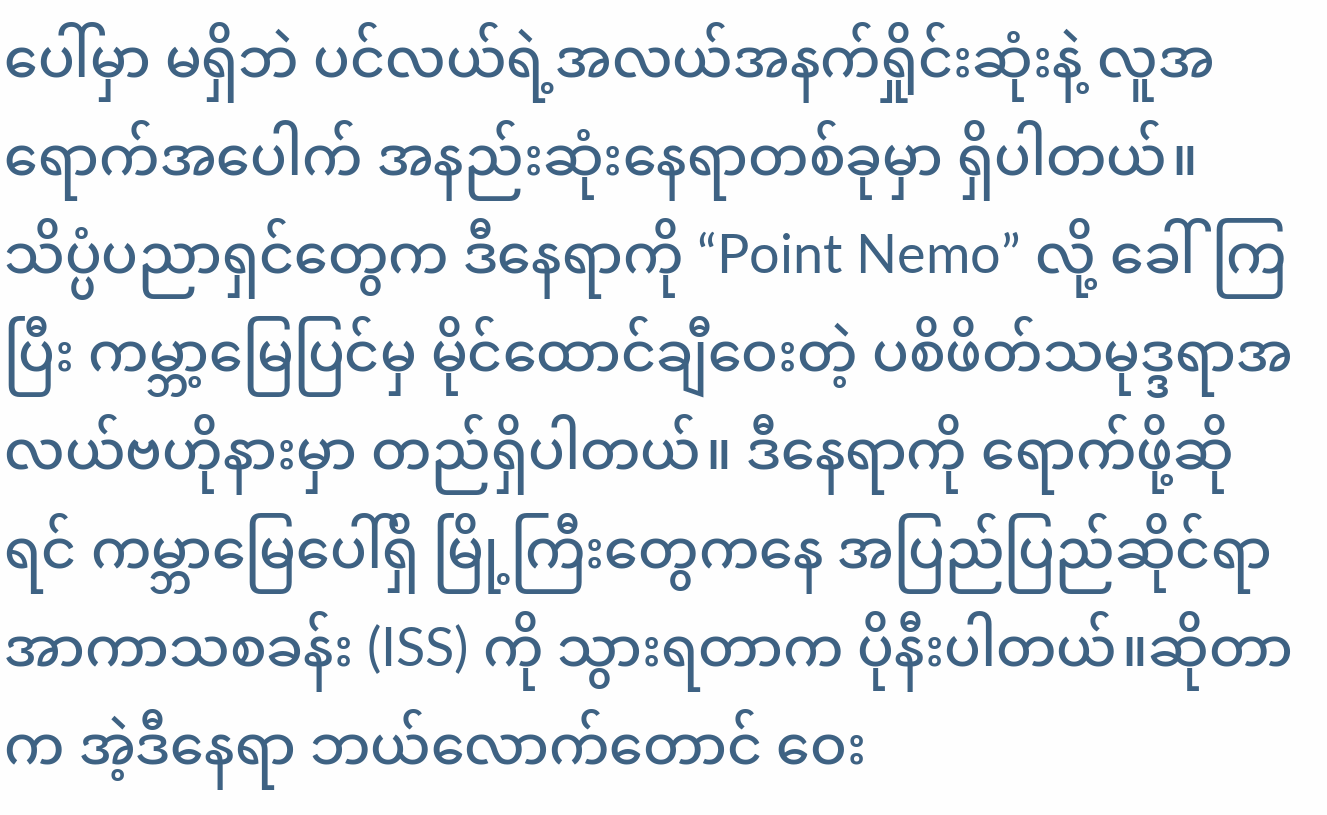ပေါ်မှာ မရှိဘဲ ပင်လယ်ရဲ့အလယ်အနက်ရှိုင်းဆုံးနဲ့ လူအရောက်အပေါက် အနည်းဆုံးနေရာတစ်ခုမှာ ရှိပါတယ်။ သိပ္ပံပညာရှင်တွေက ဒီနေရာကို “Point Nemo” လို့ ခေါ်ကြပြီး ကမ္ဘာ့မြေပြင်မှ မိုင်ထောင်ချီဝေးတဲ့ ပစိဖိတ်သမုဒ္ဒရာအလယ်ဗဟိုနားမှာ တည်ရှိပါတယ်။ ဒီနေရာကို ရောက်ဖို့ဆိုရင် ကမ္ဘာမြေပေါ်ရှိ မြို့ကြီးတွေကနေ အပြည်ပြည်ဆိုင်ရာ အာကာသစခန်း (ISS) ကို သွားရတာက ပိုနီးပါတယ်။ဆိုတာက အဲ့ဒီနေရာ ဘယ်လောက်တောင် ဝေး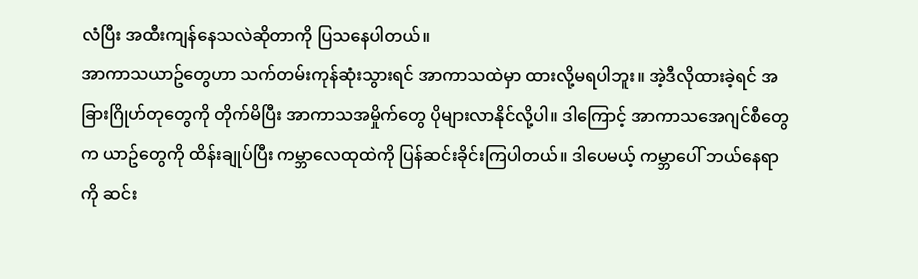လံပြီး အထီးကျန်နေသလဲဆိုတာကို ပြသနေပါတယ်။
အာကာသယာဥ်တွေဟာ သက်တမ်းကုန်ဆုံးသွားရင် အာကာသထဲမှာ ထားလို့မရပါဘူး။ အဲ့ဒီလိုထားခဲ့ရင် အခြားဂြိုဟ်တုတွေကို တိုက်မိပြီး အာကာသအမှိုက်တွေ ပိုများလာနိုင်လို့ပါ။ ဒါကြောင့် အာကာသအေဂျင်စီတွေက ယာဥ်တွေကို ထိန်းချုပ်ပြီး ကမ္ဘာလေထုထဲကို ပြန်ဆင်းခိုင်းကြပါတယ်။ ဒါပေမယ့် ကမ္ဘာပေါ် ဘယ်နေရာကို ဆင်း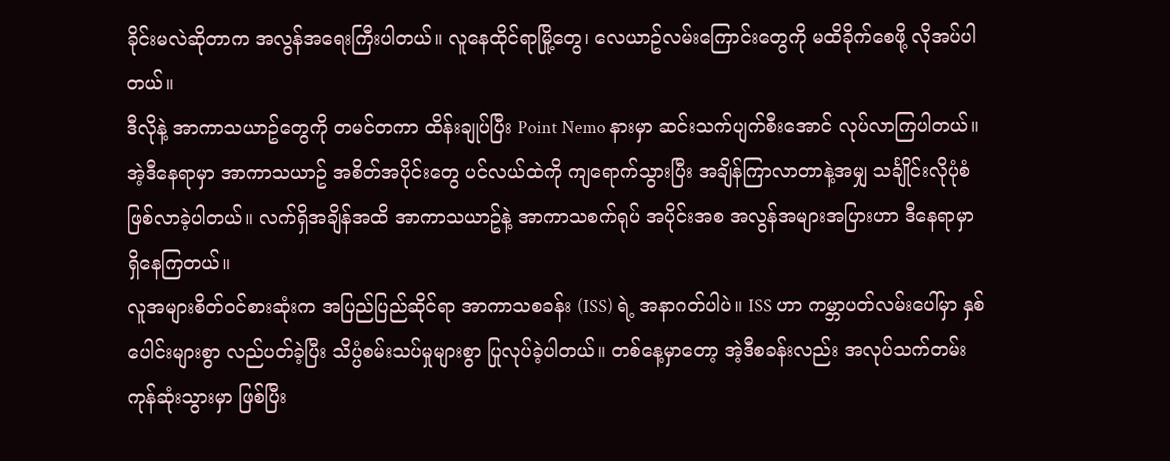ခိုင်းမလဲဆိုတာက အလွန်အရေးကြီးပါတယ်။ လူနေထိုင်ရာမြို့တွေ၊ လေယာဥ်လမ်းကြောင်းတွေကို မထိခိုက်စေဖို့ လိုအပ်ပါတယ်။
ဒီလိုနဲ့ အာကာသယာဥ်တွေကို တမင်တကာ ထိန်းချုပ်ပြီး Point Nemo နားမှာ ဆင်းသက်ပျက်စီးအောင် လုပ်လာကြပါတယ်။ အဲ့ဒီနေရာမှာ အာကာသယာဥ် အစိတ်အပိုင်းတွေ ပင်လယ်ထဲကို ကျရောက်သွားပြီး အချိန်ကြာလာတာနဲ့အမျှ သင်္ချိုင်းလိုပုံစံ ဖြစ်လာခဲ့ပါတယ်။ လက်ရှိအချိန်အထိ အာကာသယာဥ်နဲ့ အာကာသစက်ရုပ် အပိုင်းအစ အလွန်အများအပြားဟာ ဒီနေရာမှာ ရှိနေကြတယ်။
လူအများစိတ်ဝင်စားဆုံးက အပြည်ပြည်ဆိုင်ရာ အာကာသစခန်း (ISS) ရဲ့ အနာဂတ်ပါပဲ။ ISS ဟာ ကမ္ဘာပတ်လမ်းပေါ်မှာ နှစ်ပေါင်းများစွာ လည်ပတ်ခဲ့ပြီး သိပ္ပံစမ်းသပ်မှုများစွာ ပြုလုပ်ခဲ့ပါတယ်။ တစ်နေ့မှာတော့ အဲ့ဒီစခန်းလည်း အလုပ်သက်တမ်းကုန်ဆုံးသွားမှာ ဖြစ်ပြီး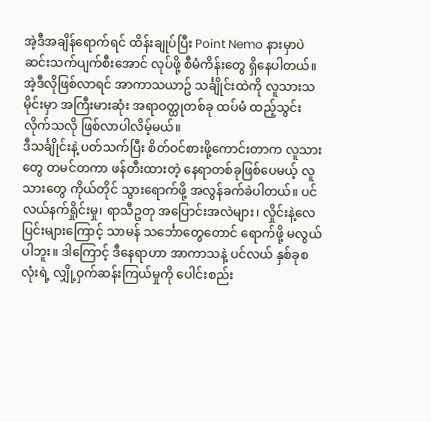အဲ့ဒီအချိန်ရောက်ရင် ထိန်းချုပ်ပြီး Point Nemo နားမှာပဲ ဆင်းသက်ပျက်စီးအောင် လုပ်ဖို့ စီမံကိန်းတွေ ရှိနေပါတယ်။ အဲ့ဒီလိုဖြစ်လာရင် အာကာသယာဥ် သင်္ချိုင်းထဲကို လူသားသမိုင်းမှာ အကြီးမားဆုံး အရာဝတ္ထုတစ်ခု ထပ်မံ ထည့်သွင်းလိုက်သလို ဖြစ်လာပါလိမ့်မယ်။
ဒီသင်္ချိုင်းနဲ့ ပတ်သက်ပြီး စိတ်ဝင်စားဖို့ကောင်းတာက လူသားတွေ တမင်တကာ ဖန်တီးထားတဲ့ နေရာတစ်ခုဖြစ်ပေမယ့် လူသားတွေ ကိုယ်တိုင် သွားရောက်ဖို့ အလွန်ခက်ခဲပါတယ်။ ပင်လယ်နက်ရှိုင်းမှု၊ ရာသီဥတု အပြောင်းအလဲများ၊ လှိုင်းနဲ့လေပြင်းများကြောင့် သာမန် သင်္ဘောတွေတောင် ရောက်ဖို့ မလွယ်ပါဘူး။ ဒါကြောင့် ဒီနေရာဟာ အာကာသနဲ့ ပင်လယ် နှစ်ခုစလုံးရဲ့ လျှို့ဝှက်ဆန်းကြယ်မှုကို ပေါင်းစည်း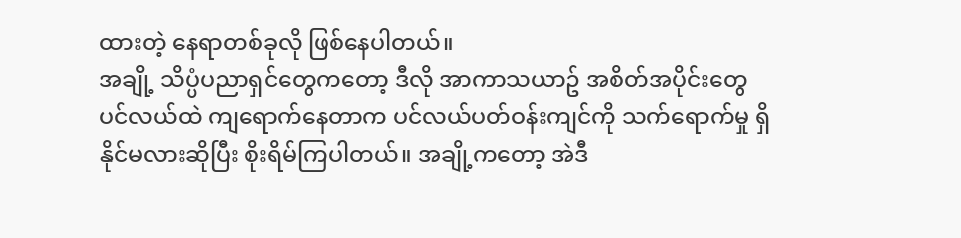ထားတဲ့ နေရာတစ်ခုလို ဖြစ်နေပါတယ်။
အချို့ သိပ္ပံပညာရှင်တွေကတော့ ဒီလို အာကာသယာဥ် အစိတ်အပိုင်းတွေ ပင်လယ်ထဲ ကျရောက်နေတာက ပင်လယ်ပတ်ဝန်းကျင်ကို သက်ရောက်မှု ရှိနိုင်မလားဆိုပြီး စိုးရိမ်ကြပါတယ်။ အချို့ကတော့ အဲဒီ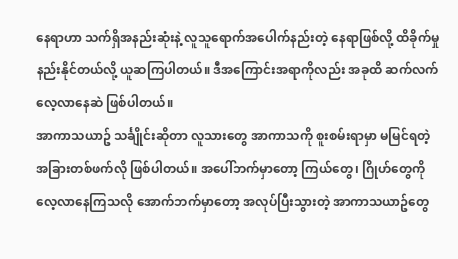နေရာဟာ သက်ရှိအနည်းဆုံးနဲ့ လူသူရောက်အပေါက်နည်းတဲ့ နေရာဖြစ်လို့ ထိခိုက်မှုနည်းနိုင်တယ်လို့ ယူဆကြပါတယ်။ ဒီအကြောင်းအရာကိုလည်း အခုထိ ဆက်လက်လေ့လာနေဆဲ ဖြစ်ပါတယ်။
အာကာသယာဥ် သင်္ချိုင်းဆိုတာ လူသားတွေ အာကာသကို စူးစမ်းရာမှာ မမြင်ရတဲ့ အခြားတစ်ဖက်လို ဖြစ်ပါတယ်။ အပေါ်ဘက်မှာတော့ ကြယ်တွေ၊ ဂြိုဟ်တွေကို လေ့လာနေကြသလို အောက်ဘက်မှာတော့ အလုပ်ပြီးသွားတဲ့ အာကာသယာဥ်တွေ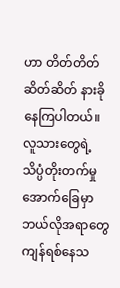ဟာ တိတ်တိတ်ဆိတ်ဆိတ် နားခိုနေကြပါတယ်။ လူသားတွေရဲ့ သိပ္ပံတိုးတက်မှုအောက်ခြေမှာ ဘယ်လိုအရာတွေ ကျန်ရစ်နေသ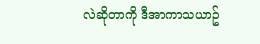လဲဆိုတာကို ဒီအာကာသယာဥ်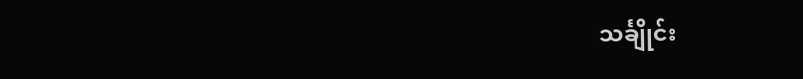သင်္ချိုင်း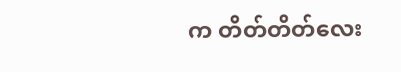က တိတ်တိတ်လေး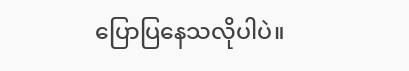ပြောပြနေသလိုပါပဲ။